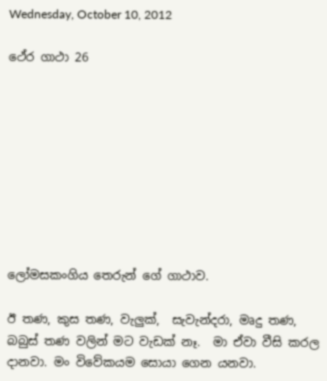Wednesday, October 10, 2012

ථේර ගාථා 26









ලෝමසකංගිය තෙරුන් ගේ ගාථාව.

ඊ තණ, කුස තණ, වැලුක්,  සැවැන්දරා, මෘදු තණ, බබුස් තණ වලින් මට වැඩක් නෑ.  මා ඒවා වීසි කරල දානවා. මං විවේකයම සොයා ගෙන යනවා.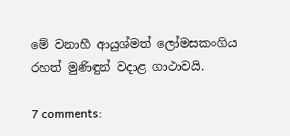මේ වනාහී ආයුශ්මත් ලෝමසකංගිය රහත් මුණිඳුන් වදාළ ගාථාවයි.

7 comments: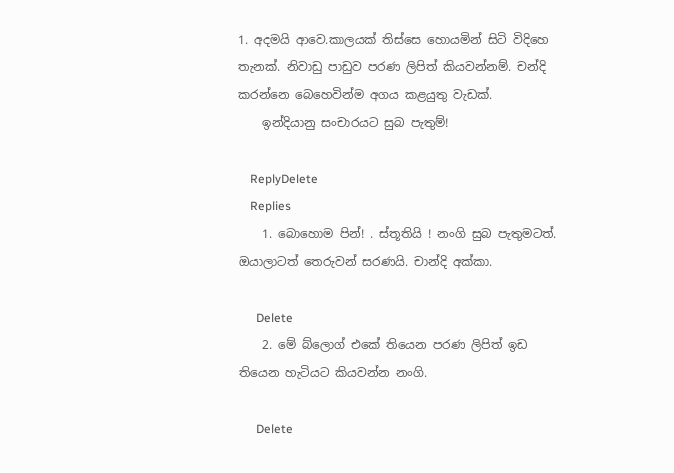1. අදමයි ආවෙ.කාලයක් තිස්සෙ හොයමින් සිටි විදිහෙ තැනක්. නිවාඩු පාඩුව පරණ ලිපිත් කියවන්නම්. චන්දි කරන්නෙ බෙහෙවින්ම අගය කළයුතු වැඩක්.
    ඉන්දියානු සංචාරයට සුබ පැතුම්!

    ReplyDelete
    Replies
    1. බොහොම පින්! . ස්තූතියි ! නංගි සුබ පැතුමටත්. ඔයාලාටත් තෙරුවන් සරණයි. චාන්දි අක්කා.

      Delete
    2. මේ බ්ලොග් එකේ තියෙන පරණ ලිපිත් ඉඩ තියෙන හැටියට කියවන්න නංගි.

      Delete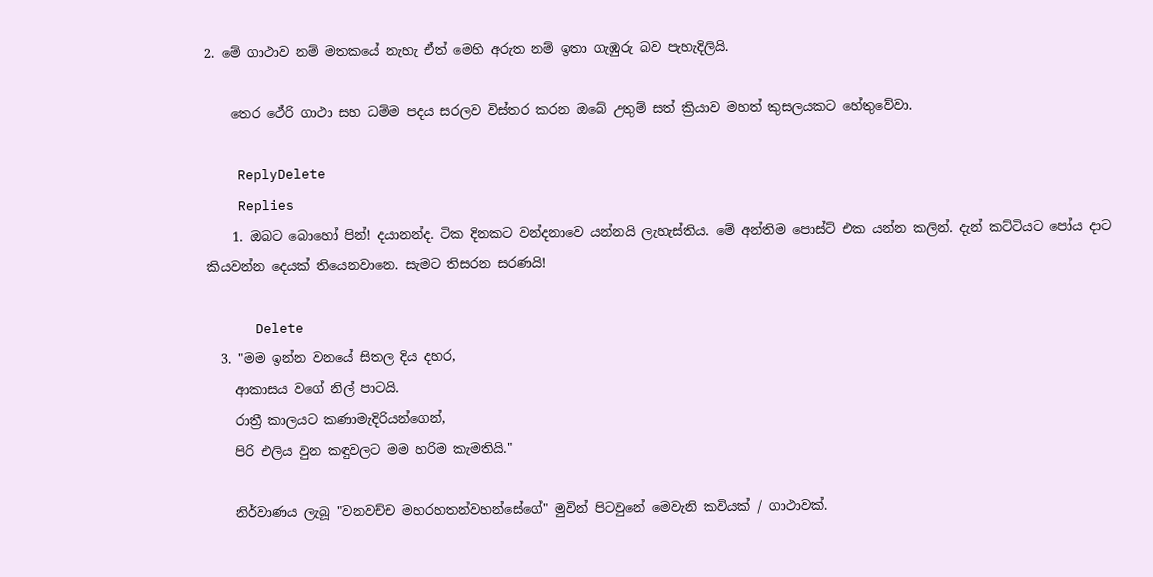2. මේ ගාථාව නම් මතකයේ නැහැ ඒත් මෙහි අරුත නම් ඉතා ගැඹුරු බව පැහැදිලියි.

    තෙර ථේරි ගාථා සහ ධම්ම පදය සරලව විස්තර කරන ඔබේ උතුම් සත් ක්‍රියාව මහත් කුසලයකට හේතුවේවා.

    ReplyDelete
    Replies
    1. ඔබට බොහෝ පින්! දයානන්ද. ටික දිනකට වන්දනාවෙ යන්නයි ලැහැස්තිය. මේ අන්තිම පොස්ට් එක යන්න කලින්. දැන් කට්ටියට පෝය දාට කියවන්න දෙයක් තියෙනවානෙ. සැමට තිසරන සරණයි!

      Delete
  3. "මම ඉන්න වනයේ සිතල දිය දහර,
    ආකාසය වගේ නිල් පාටයි.
    රාත්‍රී කාලයට කණාමැදිරියන්ගෙන්,
    පිරි එලිය වුන කඳුවලට මම හරිම කැමතියි."

    නිර්වාණය ලැබූ "වනවච්ච මහරහතන්වහන්සේගේ" මුවින් පිටවුනේ මෙවැනි කවියක් / ගාථාවක්.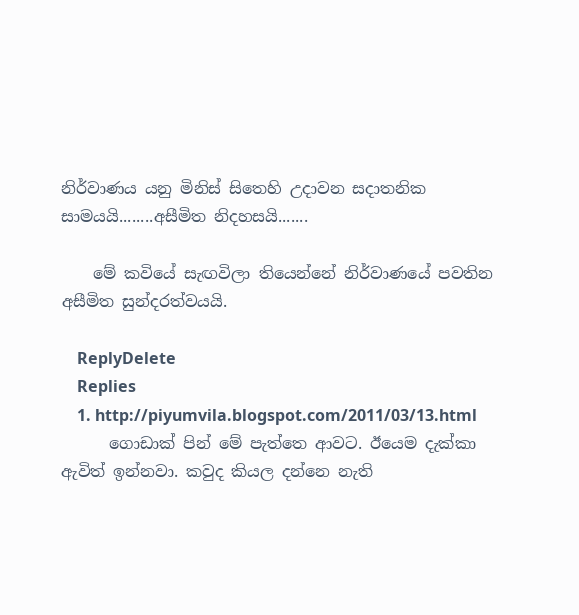නිර්වාණය යනු මිනිස් සිතෙහි උදාවන සදාතනික සාමයයි........අසීමිත නිදහසයි.......

    මේ කවියේ සැඟවිලා තියෙන්නේ නිර්වාණයේ පවතින අසීමිත සුන්දරත්වයයි.

    ReplyDelete
    Replies
    1. http://piyumvila.blogspot.com/2011/03/13.html
      ගොඩාක් පින් මේ පැත්තෙ ආවට. ඊයෙම දැක්කා ඇවිත් ඉන්නවා. කවුද කියල දන්නෙ නැති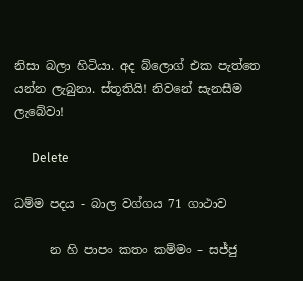නිසා බලා හිටියා. අද බ්ලොග් එක පැත්තෙ යන්න ලැබුනා. ස්තූතියි! නිවනේ සැනසීම ලැබේවා!

      Delete

ධම්ම පදය - බාල වග්ගය 71 ගාථාව

      න හි පාපං කතං කම්මං – සජ්ජු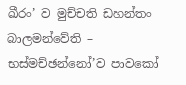ඛීරං’ ව මුච්චති ඩහන්තං බාලමන්වේති – භස්මච්ඡන්නෝ’ව පාවකෝ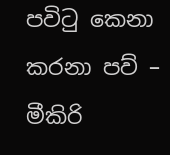පවිටු කෙනා කරනා පව් – මීකිරි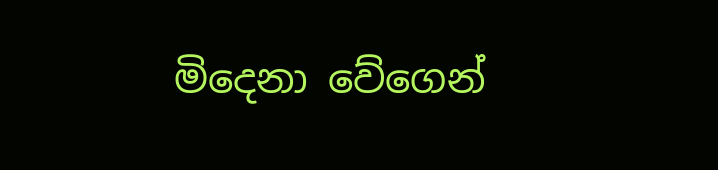මිදෙනා වේගෙන්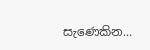සැණෙකින...